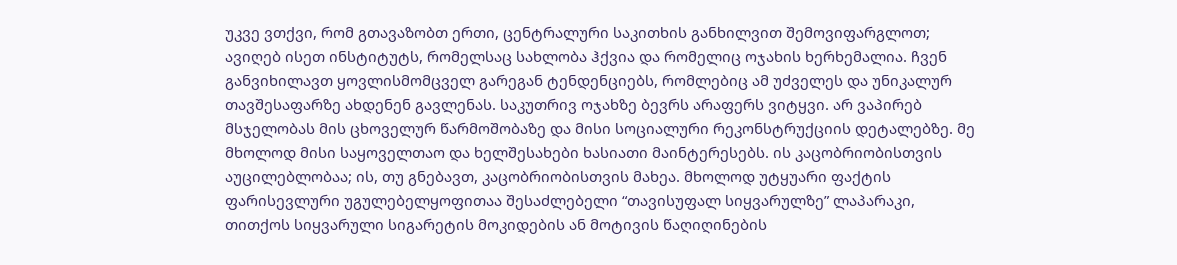უკვე ვთქვი, რომ გთავაზობთ ერთი, ცენტრალური საკითხის განხილვით შემოვიფარგლოთ; ავიღებ ისეთ ინსტიტუტს, რომელსაც სახლობა ჰქვია და რომელიც ოჯახის ხერხემალია. ჩვენ განვიხილავთ ყოვლისმომცველ გარეგან ტენდენციებს, რომლებიც ამ უძველეს და უნიკალურ თავშესაფარზე ახდენენ გავლენას. საკუთრივ ოჯახზე ბევრს არაფერს ვიტყვი. არ ვაპირებ მსჯელობას მის ცხოველურ წარმოშობაზე და მისი სოციალური რეკონსტრუქციის დეტალებზე. მე მხოლოდ მისი საყოველთაო და ხელშესახები ხასიათი მაინტერესებს. ის კაცობრიობისთვის აუცილებლობაა; ის, თუ გნებავთ, კაცობრიობისთვის მახეა. მხოლოდ უტყუარი ფაქტის ფარისევლური უგულებელყოფითაა შესაძლებელი “თავისუფალ სიყვარულზე” ლაპარაკი, თითქოს სიყვარული სიგარეტის მოკიდების ან მოტივის წაღიღინების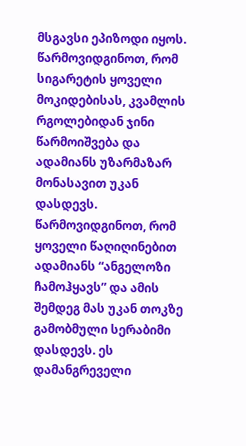მსგავსი ეპიზოდი იყოს. წარმოვიდგინოთ, რომ სიგარეტის ყოველი მოკიდებისას, კვამლის რგოლებიდან ჯინი წარმოიშვება და ადამიანს უზარმაზარ მონასავით უკან დასდევს. წარმოვიდგინოთ, რომ ყოველი წაღიღინებით ადამიანს “ანგელოზი ჩამოჰყავს” და ამის შემდეგ მას უკან თოკზე გამობმული სერაბიმი დასდევს. ეს დამანგრეველი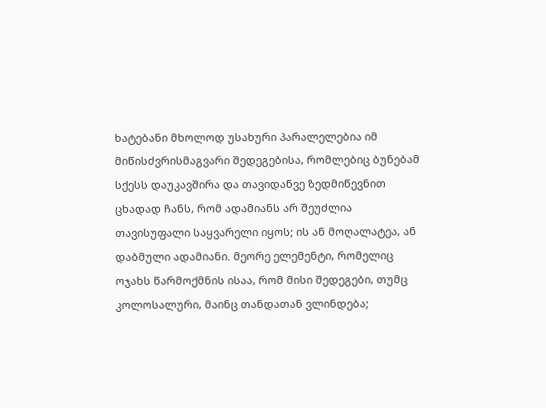ხატებანი მხოლოდ უსახური პარალელებია იმ მიწისძვრისმაგვარი შედეგებისა, რომლებიც ბუნებამ სქესს დაუკავშირა და თავიდანვე ზედმიწევნით ცხადად ჩანს, რომ ადამიანს არ შეუძლია თავისუფალი საყვარელი იყოს; ის ან მოღალატეა, ან დაბმული ადამიანი. მეორე ელემენტი, რომელიც ოჯახს წარმოქმნის ისაა, რომ მისი შედეგები, თუმც კოლოსალური, მაინც თანდათან ვლინდება;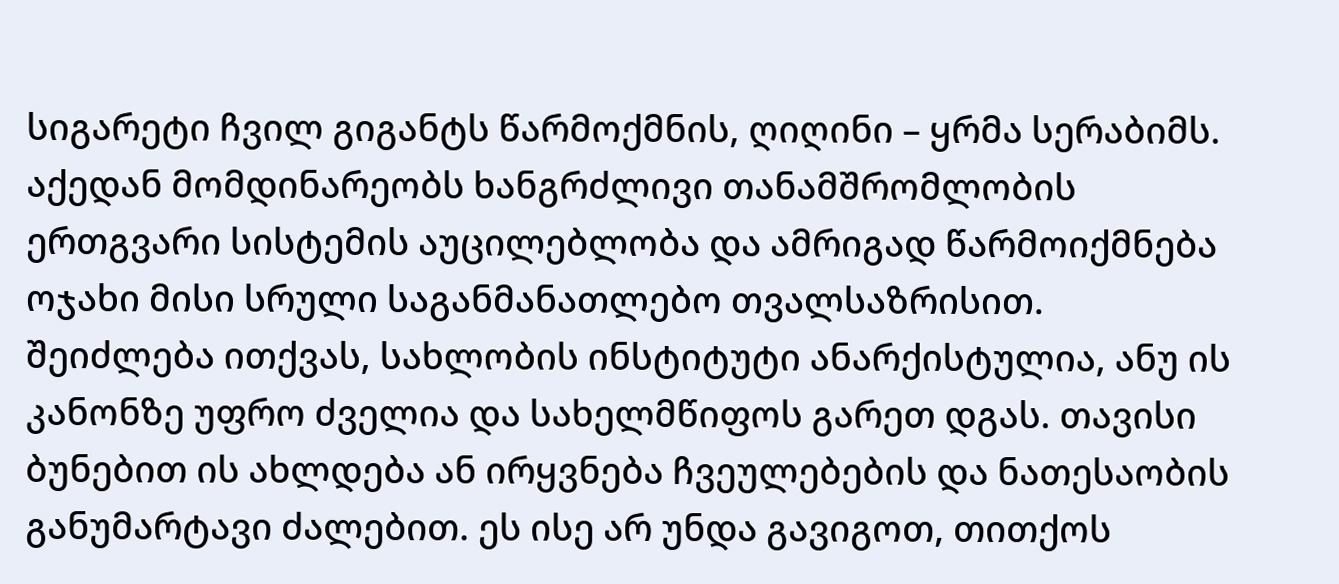სიგარეტი ჩვილ გიგანტს წარმოქმნის, ღიღინი – ყრმა სერაბიმს. აქედან მომდინარეობს ხანგრძლივი თანამშრომლობის ერთგვარი სისტემის აუცილებლობა და ამრიგად წარმოიქმნება ოჯახი მისი სრული საგანმანათლებო თვალსაზრისით.
შეიძლება ითქვას, სახლობის ინსტიტუტი ანარქისტულია, ანუ ის კანონზე უფრო ძველია და სახელმწიფოს გარეთ დგას. თავისი ბუნებით ის ახლდება ან ირყვნება ჩვეულებების და ნათესაობის განუმარტავი ძალებით. ეს ისე არ უნდა გავიგოთ, თითქოს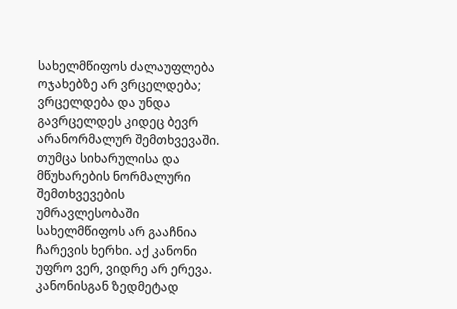სახელმწიფოს ძალაუფლება ოჯახებზე არ ვრცელდება; ვრცელდება და უნდა გავრცელდეს კიდეც ბევრ არანორმალურ შემთხვევაში. თუმცა სიხარულისა და მწუხარების ნორმალური შემთხვევების უმრავლესობაში სახელმწიფოს არ გააჩნია ჩარევის ხერხი. აქ კანონი უფრო ვერ, ვიდრე არ ერევა. კანონისგან ზედმეტად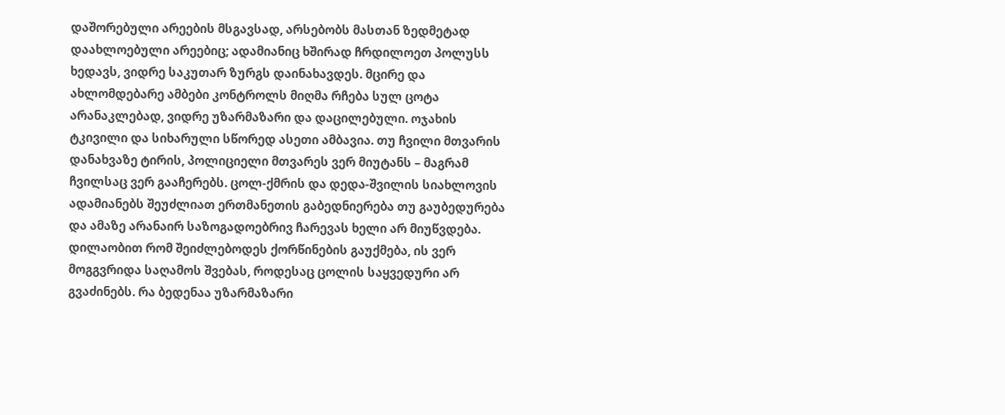დაშორებული არეების მსგავსად, არსებობს მასთან ზედმეტად დაახლოებული არეებიც; ადამიანიც ხშირად ჩრდილოეთ პოლუსს ხედავს, ვიდრე საკუთარ ზურგს დაინახავდეს. მცირე და ახლომდებარე ამბები კონტროლს მიღმა რჩება სულ ცოტა არანაკლებად, ვიდრე უზარმაზარი და დაცილებული. ოჯახის ტკივილი და სიხარული სწორედ ასეთი ამბავია. თუ ჩვილი მთვარის დანახვაზე ტირის, პოლიციელი მთვარეს ვერ მიუტანს – მაგრამ ჩვილსაც ვერ გააჩერებს. ცოლ-ქმრის და დედა-შვილის სიახლოვის ადამიანებს შეუძლიათ ერთმანეთის გაბედნიერება თუ გაუბედურება და ამაზე არანაირ საზოგადოებრივ ჩარევას ხელი არ მიუწვდება. დილაობით რომ შეიძლებოდეს ქორწინების გაუქმება, ის ვერ მოგგვრიდა საღამოს შვებას, როდესაც ცოლის საყვედური არ გვაძინებს. რა ბედენაა უზარმაზარი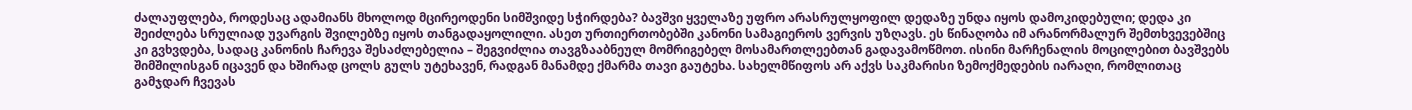ძალაუფლება, როდესაც ადამიანს მხოლოდ მცირეოდენი სიმშვიდე სჭირდება? ბავშვი ყველაზე უფრო არასრულყოფილ დედაზე უნდა იყოს დამოკიდებული; დედა კი შეიძლება სრულიად უვარგის შვილებზე იყოს თანგადაყოლილი. ასეთ ურთიერთობებში კანონი სამაგიეროს ვერვის უზღავს. ეს წინაღობა იმ არანორმალურ შემთხვევებშიც კი გვხვდება, სადაც კანონის ჩარევა შესაძლებელია – შეგვიძლია თავგზააბნეულ მომრიგებელ მოსამართლეებთან გადავამოწმოთ. ისინი მარჩენალის მოცილებით ბავშვებს შიმშილისგან იცავენ და ხშირად ცოლს გულს უტეხავენ, რადგან მანამდე ქმარმა თავი გაუტეხა. სახელმწიფოს არ აქვს საკმარისი ზემოქმედების იარაღი, რომლითაც გამჯდარ ჩვევას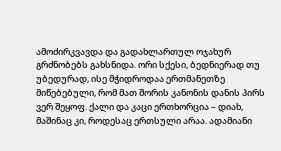ამოძირკვავდა და გადახლართულ ოჯახურ გრძნობებს გახსნიდა. ორი სქესი, ბედნიერად თუ უბედურად, ისე მჭიდროდაა ერთმანეთზე მიწებებული, რომ მათ შორის კანონის დანის პირს ვერ შეყოფ. ქალი და კაცი ერთხორცია – დიახ, მაშინაც კი, როდესაც ერთსული არაა. ადამიანი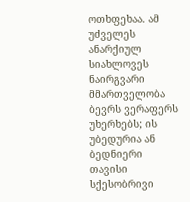ოთხფეხაა. ამ უძველეს ანარქიულ სიახლოვეს ნაირგვარი მმართველობა ბევრს ვერაფერს უხერხებს; ის უბედურია ან ბედნიერი თავისი სქესობრივი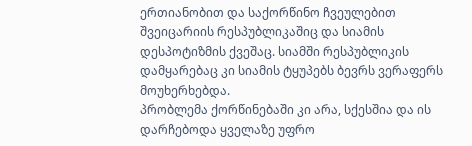ერთიანობით და საქორწინო ჩვეულებით შვეიცარიის რესპუბლიკაშიც და სიამის დესპოტიზმის ქვეშაც. სიამში რესპუბლიკის დამყარებაც კი სიამის ტყუპებს ბევრს ვერაფერს მოუხერხებდა.
პრობლემა ქორწინებაში კი არა, სქესშია და ის დარჩებოდა ყველაზე უფრო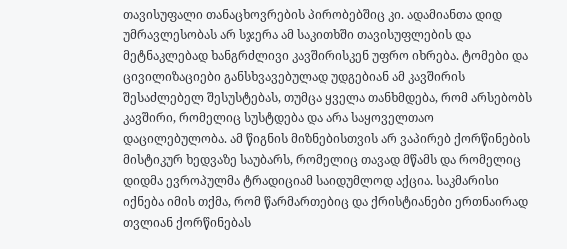თავისუფალი თანაცხოვრების პირობებშიც კი. ადამიანთა დიდ უმრავლესობას არ სჯერა ამ საკითხში თავისუფლების და მეტნაკლებად ხანგრძლივი კავშირისკენ უფრო იხრება. ტომები და ცივილიზაციები განსხვავებულად უდგებიან ამ კავშირის შესაძლებელ შესუსტებას, თუმცა ყველა თანხმდება, რომ არსებობს კავშირი, რომელიც სუსტდება და არა საყოველთაო დაცილებულობა. ამ წიგნის მიზნებისთვის არ ვაპირებ ქორწინების მისტიკურ ხედვაზე საუბარს, რომელიც თავად მწამს და რომელიც დიდმა ევროპულმა ტრადიციამ საიდუმლოდ აქცია. საკმარისი იქნება იმის თქმა, რომ წარმართებიც და ქრისტიანები ერთნაირად თვლიან ქორწინებას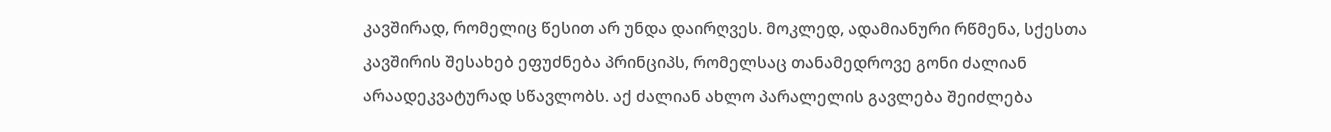კავშირად, რომელიც წესით არ უნდა დაირღვეს. მოკლედ, ადამიანური რწმენა, სქესთა კავშირის შესახებ ეფუძნება პრინციპს, რომელსაც თანამედროვე გონი ძალიან არაადეკვატურად სწავლობს. აქ ძალიან ახლო პარალელის გავლება შეიძლება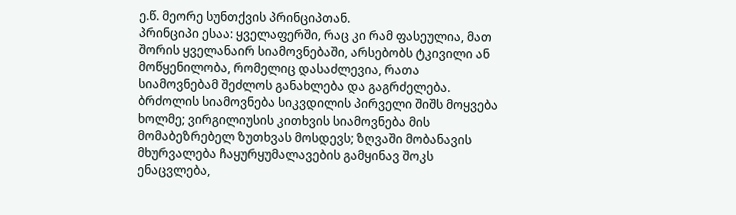ე.წ. მეორე სუნთქვის პრინციპთან.
პრინციპი ესაა: ყველაფერში, რაც კი რამ ფასეულია, მათ შორის ყველანაირ სიამოვნებაში, არსებობს ტკივილი ან მოწყენილობა, რომელიც დასაძლევია, რათა სიამოვნებამ შეძლოს განახლება და გაგრძელება. ბრძოლის სიამოვნება სიკვდილის პირველი შიშს მოყვება ხოლმე; ვირგილიუსის კითხვის სიამოვნება მის მომაბეზრებელ ზუთხვას მოსდევს; ზღვაში მობანავის მხურვალება ჩაყურყუმალავების გამყინავ შოკს ენაცვლება,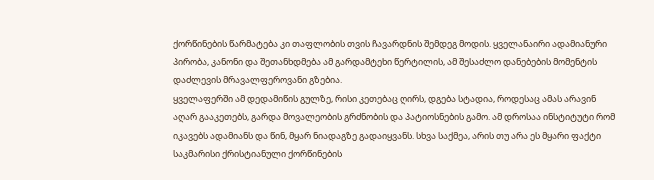ქორწინების წარმატება კი თაფლობის თვის ჩავარდნის შემდეგ მოდის. ყველანაირი ადამიანური პირობა, კანონი და შეთანხდმება ამ გარდამტეხი წერტილის, ამ შესაძლო დანებების მომენტის დაძლევის მრავალფეროვანი გზებია.
ყველაფერში ამ დედამიწის გულზე, რისი კეთებაც ღირს, დგება სტადია, როდესაც ამას არავინ აღარ გააკეთებს, გარდა მოვალეობის გრძნობის და პატიოსნების გამო. ამ დროსაა ინსტიტუტი რომ იკავებს ადამიანს და წინ, მყარ ნიადაგზე გადაიყვანს. სხვა საქმეა, არის თუ არა ეს მყარი ფაქტი საკმარისი ქრისტიანული ქორწინების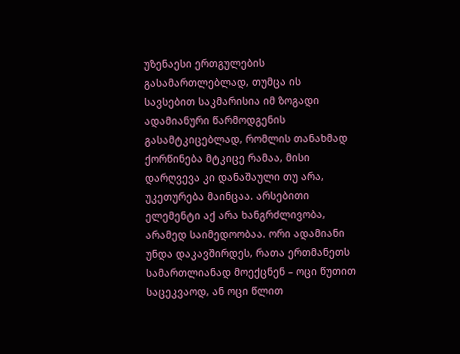უზენაესი ერთგულების გასამართლებლად, თუმცა ის სავსებით საკმარისია იმ ზოგადი ადამიანური წარმოდგენის გასამტკიცებლად, რომლის თანახმად ქორწინება მტკიცე რამაა, მისი დარღვევა კი დანაშაული თუ არა, უკეთურება მაინცაა. არსებითი ელემენტი აქ არა ხანგრძლივობა, არამედ საიმედოობაა. ორი ადამიანი უნდა დაკავშირდეს, რათა ერთმანეთს სამართლიანად მოექცნენ – ოცი წუთით საცეკვაოდ, ან ოცი წლით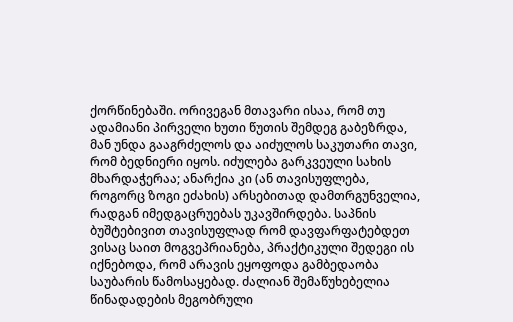ქორწინებაში. ორივეგან მთავარი ისაა, რომ თუ ადამიანი პირველი ხუთი წუთის შემდეგ გაბეზრდა, მან უნდა გააგრძელოს და აიძულოს საკუთარი თავი, რომ ბედნიერი იყოს. იძულება გარკვეული სახის მხარდაჭერაა; ანარქია კი (ან თავისუფლება, როგორც ზოგი ეძახის) არსებითად დამთრგუნველია, რადგან იმედგაცრუებას უკავშირდება. საპნის ბუშტებივით თავისუფლად რომ დავფარფატებდეთ ვისაც საით მოგვეპრიანება, პრაქტიკული შედეგი ის იქნებოდა, რომ არავის ეყოფოდა გამბედაობა საუბარის წამოსაყებად. ძალიან შემაწუხებელია წინადადების მეგობრული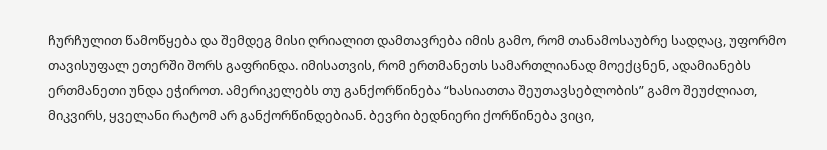ჩურჩულით წამოწყება და შემდეგ მისი ღრიალით დამთავრება იმის გამო, რომ თანამოსაუბრე სადღაც, უფორმო თავისუფალ ეთერში შორს გაფრინდა. იმისათვის, რომ ერთმანეთს სამართლიანად მოექცნენ, ადამიანებს ერთმანეთი უნდა ეჭიროთ. ამერიკელებს თუ განქორწინება “ხასიათთა შეუთავსებლობის” გამო შეუძლიათ, მიკვირს, ყველანი რატომ არ განქორწინდებიან. ბევრი ბედნიერი ქორწინება ვიცი,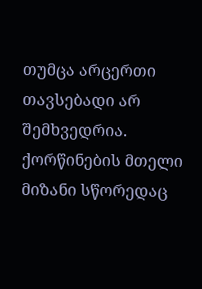თუმცა არცერთი თავსებადი არ შემხვედრია. ქორწინების მთელი მიზანი სწორედაც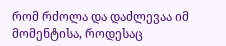რომ რძოლა და დაძლევაა იმ მომენტისა, როდესაც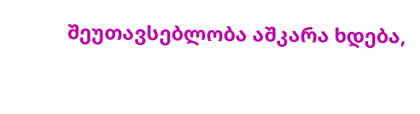შეუთავსებლობა აშკარა ხდება,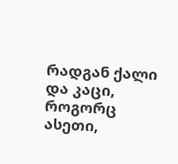რადგან ქალი და კაცი, როგორც ასეთი,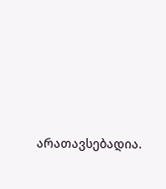არათავსებადია.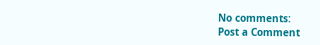No comments:
Post a Comment